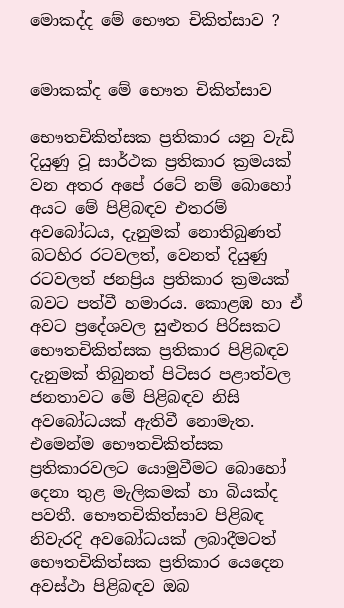මොකද්ද මේ භෞත චිකිත්සාව ?


මොකක්ද මේ භෞත චිකිත්සාව

භෞතචිකිත්සක ප්‍රතිකාර යනු වැඩි දියුණු වූ සාර්ථක ප්‍රතිකාර ක්‍රමයක් වන අතර අපේ රටේ නම් බොහෝ අයට මේ පිළිබඳව එතරම් අවබෝධය, දැනුමක් නොතිබුණත් බටහිර රටවලත්, වෙනත් දියුණු රටවලත් ජනප්‍රිය ප්‍රතිකාර ක්‍රමයක් බවට පත්වී හමාරය. කොළඹ හා ඒ අවට ප්‍රදේශවල සුළුතර පිරිසකට භෞතචිකිත්සක ප්‍රතිකාර පිළිබඳව දැනුමක් තිබුනත් පිටිසර පළාත්වල ජනතාවට මේ පිළිබඳව නිසි අවබෝධයක් ඇතිවී නොමැත. එමෙන්ම භෞතචිකිත්සක ප්‍රතිකාරවලට යොමුවීමට බොහෝ දෙනා තුළ මැලිකමක් හා බියක්ද පවතී. භෞතචිකිත්සාව පිළිබඳ නිවැරදි අවබෝධයක් ලබාදීමටත් භෞතචිකිත්සක ප්‍රතිකාර යෙදෙන අවස්ථා පිළිබඳව ඔබ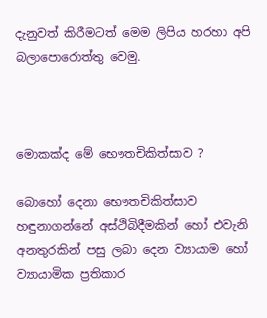දැනුවත් කිරීමටත් මෙම ලිපිය හරහා අපි බලාපොරොත්තු වෙමු.



මොකක්ද මේ භෞතචිකිත්සාව ?

බොහෝ දෙනා භෞතචිකිත්සාව හඳුනාගන්නේ අස්ථිබිදීමකින් හෝ එවැනි අනතුරකින් පසු ලබා දෙන ව්‍යායාම හෝ ව්‍යායාමික ප්‍රතිකාර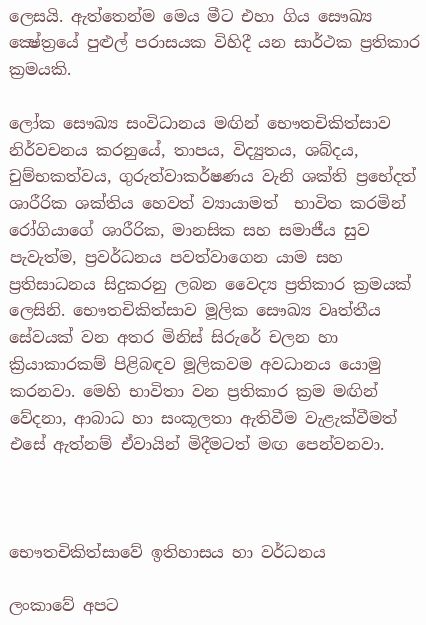ලෙසයි. ඇත්තෙන්ම මෙය මීට එහා ගිය සෞඛ්‍ය ක්‍ෂේත්‍රයේ පුළුල් පරාසයක විහිදී යන සාර්ථක ප්‍රතිකාර ක්‍රමයකි.

ලෝක සෞඛ්‍ය සංවිධානය මඟින් භෞතචිකිත්සාව නිර්වචනය කරනුයේ, තාපය, විද්‍යුතය, ශබ්දය, චුම්භකත්වය, ගුරුත්වාකර්ෂණය වැනි ශක්ති ප්‍රභේදත් ශාරීරික ශක්තිය හෙවත් ව්‍යායාමත්  භාවිත කරමින් රෝගියාගේ ශාරීරික, මානසික සහ සමාජීය සුව පැවැත්ම, ප්‍රවර්ධනය පවත්වාගෙන යාම සහ ප්‍රතිසාධනය සිදුකරනු ලබන වෛද්‍ය ප්‍රතිකාර ක්‍රමයක් ලෙසිනි. භෞතචිකිත්සාව මූලික සෞඛ්‍ය වෘත්තීය සේවයක් වන අතර මිනිස් සිරුරේ චලන හා ක්‍රියාකාරකම් පිළිබඳව මූලිකවම අවධානය යොමු කරනවා. මෙහි භාවිතා වන ප්‍රතිකාර ක්‍රම මඟින් වේදනා, ආබාධ හා සංකූලතා ඇතිවීම වැළැක්වීමත් එසේ ඇත්නම් ඒවායින් මිදීමටත් මඟ පෙන්වනවා.



භෞතචිකිත්සාවේ ඉතිහාසය හා වර්ධනය

ලංකාවේ අපට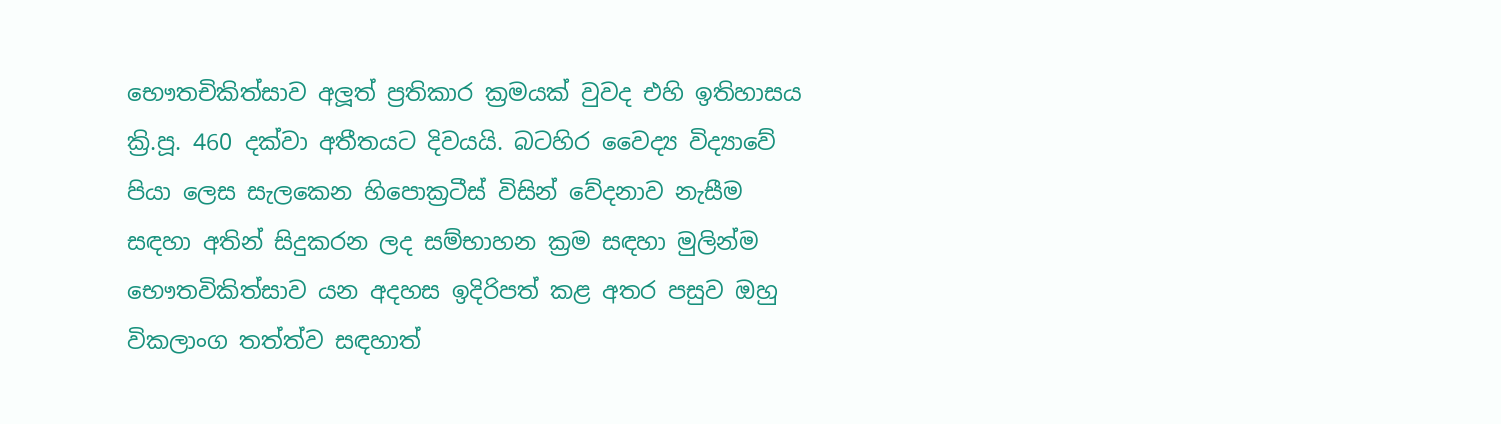භෞතචිකිත්සාව අලූත් ප්‍රතිකාර ක්‍රමයක් වුවද එහි ඉතිහාසය ක්‍රි.පූ. 460 දක්වා අතීතයට දිවයයි. බටහිර වෛද්‍ය විද්‍යාවේ පියා ලෙස සැලකෙන හිපොක්‍රටීස් විසින් වේදනාව නැසීම සඳහා අතින් සිදුකරන ලද සම්භාහන ක්‍රම සඳහා මුලින්ම භෞතවිකිත්සාව යන අදහස ඉදිරිපත් කළ අතර පසුව ඔහු විකලාංග තත්ත්ව සඳහාත්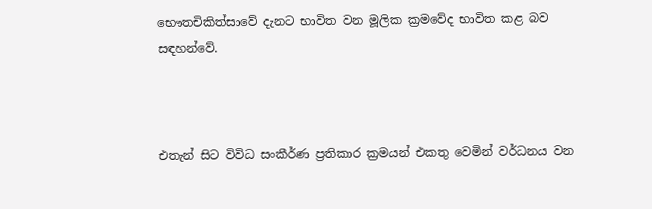භෞතචිකිත්සාවේ දැනට භාවිත වන මූලික ක්‍රමවේද භාවිත කළ බව සඳහන්වේ.



එතැන් සිට විවිධ සංකීර්ණ ප්‍රතිකාර ක්‍රමයන් එකතු වෙමින් වර්ධනය වන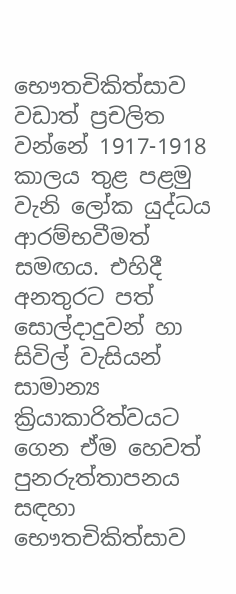භෞතචිකිත්සාව වඩාත් ප්‍රචලිත වන්නේ 1917-1918 කාලය තුළ පළමු වැනි ලෝක යුද්ධය ආරම්භවීමත් සමඟය. එහිදී අනතුරට පත් සොල්දාදුවන් හා සිවිල් වැසියන් සාමාන්‍ය ක්‍රියාකාරිත්වයට ගෙන ඒම හෙවත් පුනරුත්තාපනය සඳහා භෞතචිකිත්සාව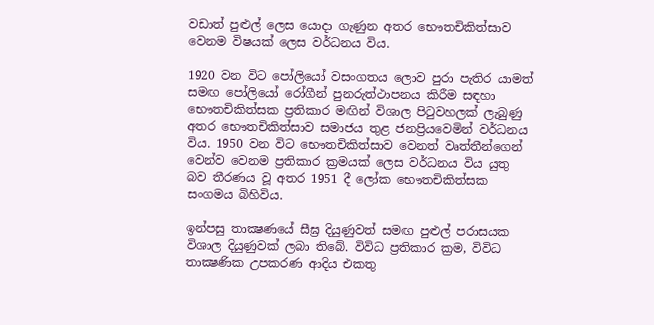වඩාත් පුළුල් ලෙස යොදා ගැණුන අතර භෞතචිකිත්සාව වෙනම විෂයක් ලෙස වර්ධනය විය.

1920 වන විට පෝලියෝ වසංගතය ලොව පුරා පැතිර යාමත් සමඟ පෝලියෝ රෝගීන් පුනරුත්ථාපනය කිරීම සඳහා භෞතචිකිත්සක ප්‍රතිකාර මඟින් විශාල පිටුවහලක් ලැබුණු අතර භෞතචිකිත්සාව සමාජය තුළ ජනප්‍රියවෙමින් වර්ධනය විය. 1950 වන විට භෞතචිකිත්සාව වෙනත් වෘත්තීන්ගෙන් වෙන්ව වෙනම ප්‍රතිකාර ක්‍රමයක් ලෙස වර්ධනය විය යුතු බව තීරණය වූ අතර 1951 දී ලෝක භෞතචිකිත්සක සංගමය බිහිවිය.

ඉන්පසු තාක්‍ෂණයේ සීඝ්‍ර දියුණුවත් සමඟ පුළුල් පරාසයක විශාල දියුණුවක් ලබා තිබේ. විවිධ ප්‍රතිකාර ක්‍රම, විවිධ තාක්‍ෂණික උපකරණ ආදිය එකතු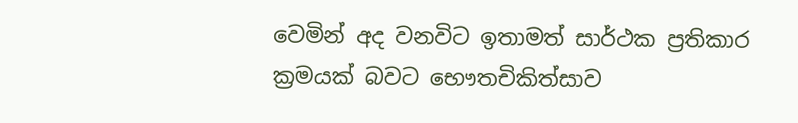වෙමින් අද වනවිට ඉතාමත් සාර්ථක ප්‍රතිකාර ක්‍රමයක් බවට භෞතචිකිත්සාව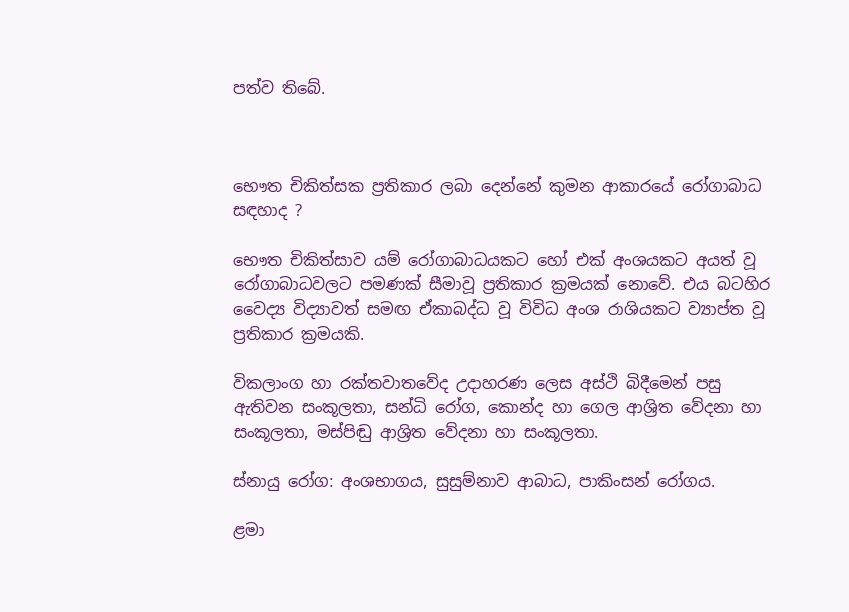පත්ව තිබේ.



භෞත චිකිත්සක ප්‍රතිකාර ලබා දෙන්නේ කුමන ආකාරයේ රෝගාබාධ සඳහාද ?

භෞත චිකිත්සාව යම් රෝගාබාධයකට හෝ එක් අංශයකට අයත් වූ රෝගාබාධවලට පමණක් සීමාවූ ප්‍රතිකාර ක්‍රමයක් නොවේ. එය බටහිර වෛද්‍ය විද්‍යාවත් සමඟ ඒකාබද්ධ වූ විවිධ අංශ රාශියකට ව්‍යාප්ත වූ ප්‍රතිකාර ක්‍රමයකි.

විකලාංග හා රක්තවාතවේද උදාහරණ ලෙස අස්ථි බිදීමෙන් පසු ඇතිවන සංකූලතා, සන්ධි රෝග, කොන්ද හා ගෙල ආශ්‍රිත වේදනා හා සංකූලතා, මස්පිඬු ආශ්‍රිත වේදනා හා සංකූලතා.

ස්නායු රෝග: අංශභාගය, සුසුම්නාව ආබාධ, පාකිංසන් රෝගය.

ළමා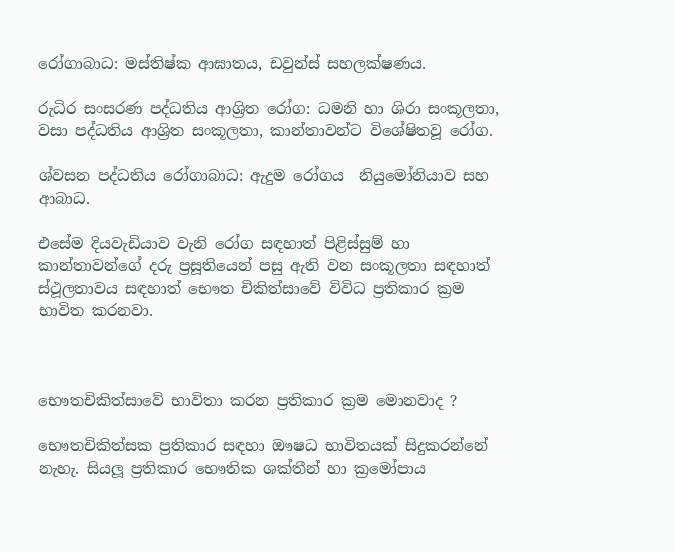රෝගාබාධ: මස්තිෂ්ක ආඝාතය, ඩවුන්ස් සහලක්ෂණය.

රුධිර සංසරණ පද්ධතිය ආශ්‍රිත රෝග: ධමනි හා ශිරා සංකූලතා, වසා පද්ධතිය ආශ්‍රිත සංකූලතා, කාන්තාවන්ට විශේෂිතවූ රෝග.

ශ්වසන පද්ධතිය රෝගාබාධ: ඇදුම රෝගය  නියුමෝනියාව සහ ආබාධ.

එසේම දියවැඩියාව වැනි රෝග සඳහාත් පිළිස්සුම් හා කාන්තාවන්ගේ දරු ප්‍රසූතියෙන් පසු ඇති වන සංකූලතා සඳහාත් ස්ථූලතාවය සඳහාත් භෞත චිකිත්සාවේ විවිධ ප්‍රතිකාර ක්‍රම භාවිත කරනවා.



භෞතචිකිත්සාවේ භාවිතා කරන ප්‍රතිකාර ක්‍රම මොනවාද ?

භෞතචිකිත්සක ප්‍රතිකාර සඳහා ඖෂධ භාවිතයක් සිදුකරන්නේ නැහැ. සියලූ ප්‍රතිකාර භෞතික ශක්තීන් හා ක්‍රමෝපාය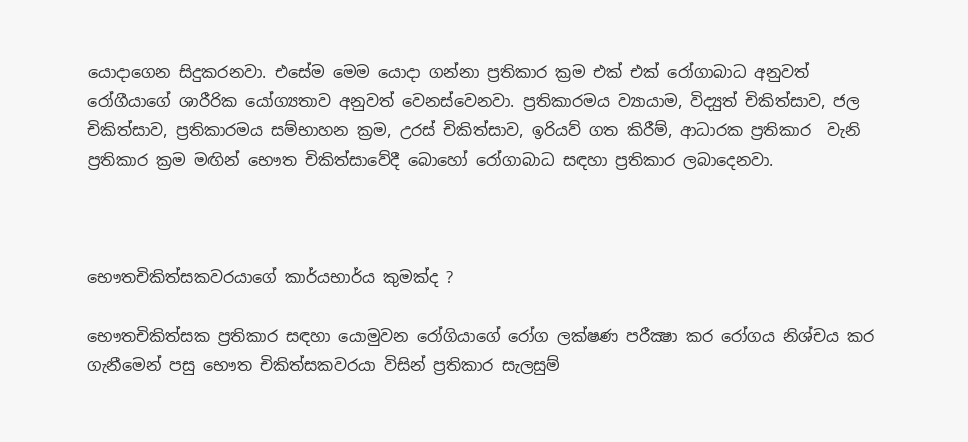යොදාගෙන සිදුකරනවා. එසේම මෙම යොදා ගන්නා ප්‍රතිකාර ක්‍රම එක් එක් රෝගාබාධ අනුවත් රෝගීයාගේ ශාරීරික යෝග්‍යතාව අනුවත් වෙනස්වෙනවා. ප්‍රතිකාරමය ව්‍යායාම, විද්‍යුත් චිකිත්සාව, ජල චිකිත්සාව, ප්‍රතිකාරමය සම්භාහන ක්‍රම, උරස් චිකිත්සාව, ඉරියව් ගත කිරීම්, ආධාරක ප්‍රතිකාර  වැනි ප්‍රතිකාර ක්‍රම මඟින් භෞත චිකිත්සාවේදී බොහෝ රෝගාබාධ සඳහා ප්‍රතිකාර ලබාදෙනවා.



භෞතචිකිත්සකවරයාගේ කාර්යභාර්ය කුමක්ද ?

භෞතචිකිත්සක ප්‍රතිකාර සඳහා යොමුවන රෝගියාගේ රෝග ලක්ෂණ පරීක්‍ෂා කර රෝගය නිශ්චය කර ගැනීමෙන් පසු භෞත චිකිත්සකවරයා විසින් ප්‍රතිකාර සැලසුම්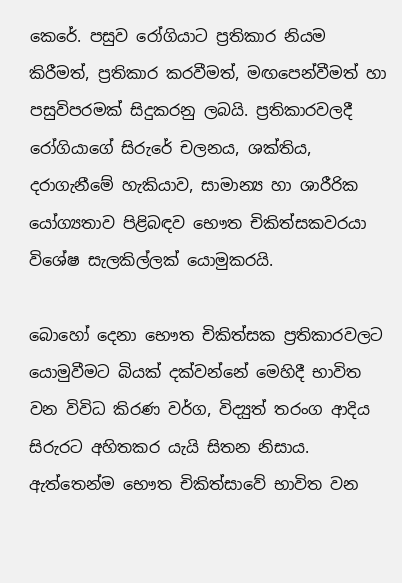කෙරේ. පසුව රෝගියාට ප්‍රතිකාර නියම කිරීමත්, ප්‍රතිකාර කරවීමත්, මඟපෙන්වීමත් හා පසුවිපරමක් සිදුකරනු ලබයි. ප්‍රතිකාරවලදී රෝගියාගේ සිරුරේ චලනය, ශක්තිය, දරාගැනීමේ හැකියාව, සාමාන්‍ය හා ශාරීරික යෝග්‍යතාව පිළිබඳව භෞත චිකිත්සකවරයා විශේෂ සැලකිල්ලක් යොමුකරයි.

බොහෝ දෙනා භෞත චිකිත්සක ප්‍රතිකාරවලට යොමුවීමට බියක් දක්වන්නේ මෙහිදී භාවිත වන විවිධ කිරණ වර්ග, විද්‍යුත් තරංග ආදිය සිරුරට අහිතකර යැයි සිතන නිසාය. ඇත්තෙන්ම භෞත චිකිත්සාවේ භාවිත වන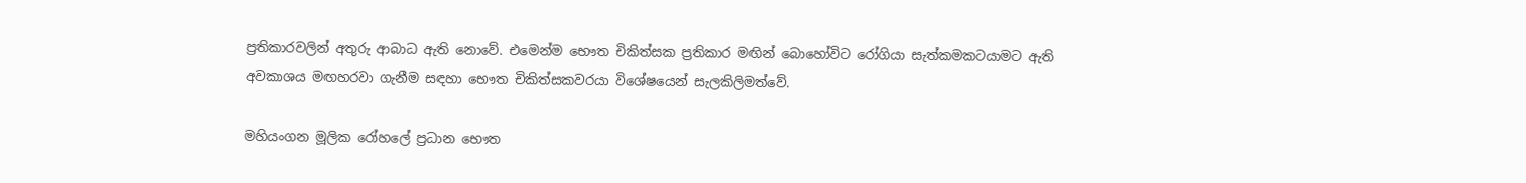ප්‍රතිකාරවලින් අතුරු ආබාධ ඇති නොවේ. එමෙන්ම භෞත චිකිත්සක ප්‍රතිකාර මඟින් බොහෝවිට රෝගියා සැත්කමකටයාමට ඇති අවකාශය මඟහරවා ගැනීම සඳහා භෞත චිකිත්සකවරයා විශේෂයෙන් සැලකිලිමත්වේ.

මහියංගන මූලික රෝහලේ ප්‍රධාන භෞත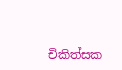චිකිත්සක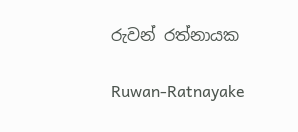රුවන් රත්නායක

Ruwan-Ratnayake